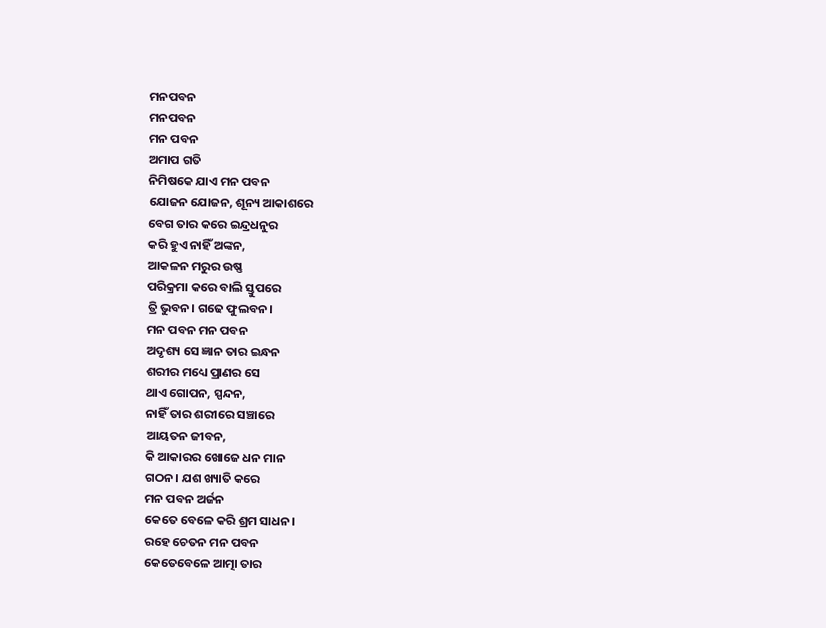ମନପବନ
ମନପବନ
ମନ ପବନ
ଅମାପ ଗତି
ନିମିଷକେ ଯାଏ ମନ ପବନ
ଯୋଜନ ଯୋଜନ, ଶୂନ୍ୟ ଆକାଶରେ
ବେଗ ତାର କରେ ଇନ୍ଦ୍ରଧନୁର
କରି ହୁଏ ନାହିଁ ଅଙ୍କନ,
ଆକଳନ ମରୁର ଉଷ୍ଣ
ପରିକ୍ରମା କରେ ବାଲି ସ୍ତୁପରେ
ତ୍ରି ଭୁବନ। ଗଢେ ଫୁଲବନ।
ମନ ପବନ ମନ ପବନ
ଅଦୃଶ୍ୟ ସେ ଜ୍ଞାନ ତାର ଇନ୍ଧନ
ଶରୀର ମଧ୍ୟେ ପ୍ରାଣର ସେ
ଥାଏ ଗୋପନ, ସ୍ପନ୍ଦନ,
ନାହିଁ ତାର ଶରୀରେ ସଞ୍ଚାରେ
ଆୟତନ ଜୀବନ,
କି ଆକାରର ଖୋଜେ ଧନ ମାନ
ଗଠନ। ଯଶ ଖ୍ୟାତି କରେ
ମନ ପବନ ଅର୍ଜନ
କେତେ ବେଳେ କରି ଶ୍ରମ ସାଧନ।
ରହେ ଚେତନ ମନ ପବନ
କେତେବେଳେ ଆତ୍ମା ତାର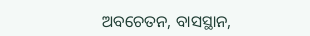ଅବଚେତନ, ବାସସ୍ଥାନ,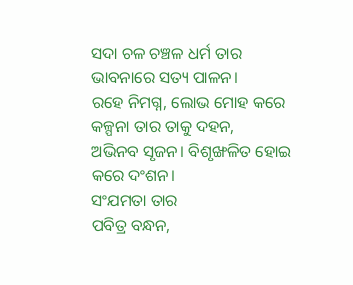ସଦା ଚଳ ଚଞ୍ଚଳ ଧର୍ମ ତାର
ଭାବନାରେ ସତ୍ୟ ପାଳନ।
ରହେ ନିମଗ୍ନ, ଲୋଭ ମୋହ କରେ
କଳ୍ପନା ତାର ତାକୁ ଦହନ,
ଅଭିନବ ସୃଜନ। ବିଶୃଙ୍ଖଳିତ ହୋଇ
କରେ ଦଂଶନ।
ସଂଯମତା ତାର
ପବିତ୍ର ବନ୍ଧନ,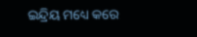ଇନ୍ଦ୍ରିୟ ମଧ୍ୟେ କରେ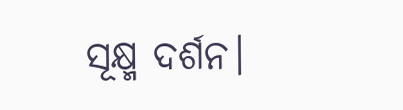ସୂକ୍ଷ୍ମ ଦର୍ଶନ।